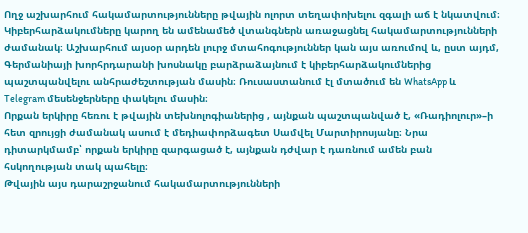Ողջ աշխարհում հակամարտությունները թվային ոլորտ տեղափոխելու զգալի աճ է նկատվում։ Կիբերհարձակումները կարող են ամենամեծ վտանգներն առաջացնել հակամարտությունների ժամանակ։ Աշխարհում այսօր արդեն լուրջ մտահոգություններ կան այս առումով և, ըստ այդմ, Գերմանիայի խորհրդարանի խոսնակը բարձրաձայնում է կիբերհարձակումներից պաշտպանվելու անհրաժեշտության մասին։ Ռուսաստանում էլ մտածում են WhatsApp և Telegram մեսենջերները փակելու մասին։
Որքան երկիրը հեռու է թվային տեխնոլոգիաներից , այնքան պաշտպանված է, «Ռադիոլուր»–ի հետ զրույցի ժամանակ ասում է մեդիափորձագետ Սամվել Մարտիրոսյանը։ Նրա դիտարկմամբ՝ որքան երկիրը զարգացած է, այնքան դժվար է դառնում ամեն բան հսկողության տակ պահելը։
Թվային այս դարաշրջանում հակամարտությունների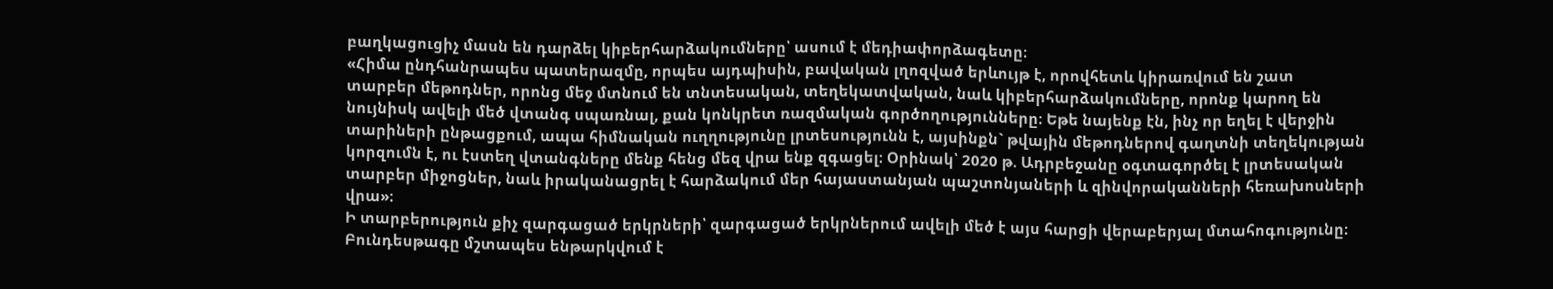բաղկացուցիչ մասն են դարձել կիբերհարձակումները՝ ասում է մեդիափորձագետը։
«Հիմա ընդհանրապես պատերազմը, որպես այդպիսին, բավական լղոզված երևույթ է, որովհետև կիրառվում են շատ տարբեր մեթոդներ, որոնց մեջ մտնում են տնտեսական, տեղեկատվական, նաև կիբերհարձակումները, որոնք կարող են նույնիսկ ավելի մեծ վտանգ սպառնալ, քան կոնկրետ ռազմական գործողությունները։ Եթե նայենք էն, ինչ որ եղել է վերջին տարիների ընթացքում, ապա հիմնական ուղղությունը լրտեսությունն է, այսինքն` թվային մեթոդներով գաղտնի տեղեկության կորզումն է, ու էստեղ վտանգները մենք հենց մեզ վրա ենք զգացել։ Օրինակ՝ 2020 թ. Ադրբեջանը օգտագործել է լրտեսական տարբեր միջոցներ, նաև իրականացրել է հարձակում մեր հայաստանյան պաշտոնյաների և զինվորականների հեռախոսների վրա»։
Ի տարբերություն քիչ զարգացած երկրների՝ զարգացած երկրներում ավելի մեծ է այս հարցի վերաբերյալ մտահոգությունը։ Բունդեսթագը մշտապես ենթարկվում է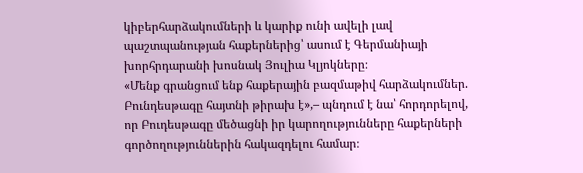կիբերհարձակումների և կարիք ունի ավելի լավ պաշտպանության հաքերներից՝ ասում է Գերմանիայի խորհրդարանի խոսնակ Յուլիա Կլյոկները։
«Մենք գրանցում ենք հաքերային բազմաթիվ հարձակումներ. Բունդեսթագը հայտնի թիրախ է»,– պնդում է նա՝ հորդորելով, որ Բուդեսթագը մեծացնի իր կարողությունները հաքերների գործողություններին հակազդելու համար։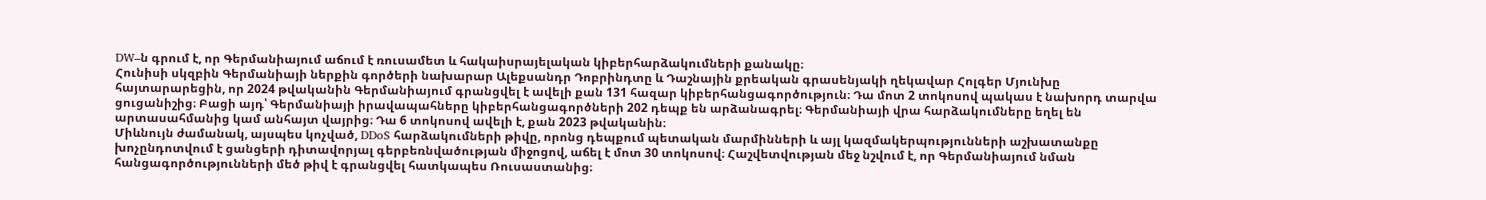DW–ն գրում է, որ Գերմանիայում աճում է ռուսամետ և հակաիսրայելական կիբերհարձակումների քանակը։
Հունիսի սկզբին Գերմանիայի ներքին գործերի նախարար Ալեքսանդր Դոբրինդտը և Դաշնային քրեական գրասենյակի ղեկավար Հոլգեր Մյունխը հայտարարեցին, որ 2024 թվականին Գերմանիայում գրանցվել է ավելի քան 131 հազար կիբերհանցագործություն։ Դա մոտ 2 տոկոսով պակաս է նախորդ տարվա ցուցանիշից։ Բացի այդ՝ Գերմանիայի իրավապահները կիբերհանցագործների 202 դեպք են արձանագրել։ Գերմանիայի վրա հարձակումները եղել են արտասահմանից կամ անհայտ վայրից։ Դա 6 տոկոսով ավելի է, քան 2023 թվականին։
Միևնույն ժամանակ, այսպես կոչված, DDoS հարձակումների թիվը, որոնց դեպքում պետական մարմինների և այլ կազմակերպությունների աշխատանքը խոչընդոտվում է ցանցերի դիտավորյալ գերբեռնվածության միջոցով, աճել է մոտ 30 տոկոսով։ Հաշվետվության մեջ նշվում է, որ Գերմանիայում նման հանցագործությունների մեծ թիվ է գրանցվել հատկապես Ռուսաստանից։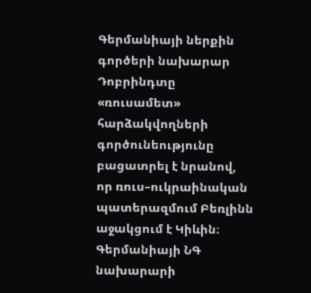Գերմանիայի ներքին գործերի նախարար Դոբրինդտը «ռուսամետ» հարձակվողների գործունեությունը բացատրել է նրանով, որ ռուս–ուկրաինական պատերազմում Բեռլինն աջակցում է Կիևին։
Գերմանիայի ՆԳ նախարարի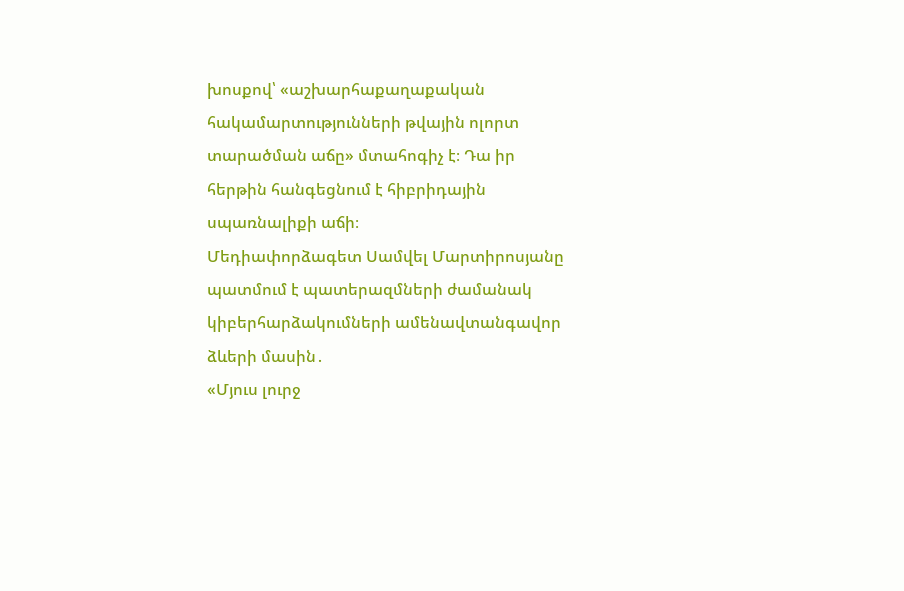խոսքով՝ «աշխարհաքաղաքական հակամարտությունների թվային ոլորտ տարածման աճը» մտահոգիչ է։ Դա իր հերթին հանգեցնում է հիբրիդային սպառնալիքի աճի։
Մեդիափորձագետ Սամվել Մարտիրոսյանը պատմում է պատերազմների ժամանակ կիբերհարձակումների ամենավտանգավոր ձևերի մասին․
«Մյուս լուրջ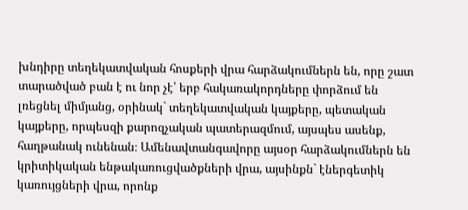խնդիրը տեղեկատվական հոսքերի վրա հարձակումներն են, որը շատ տարածված բան է ու նոր չէ՝ երբ հակառակորդները փորձում են լռեցնել միմյանց, օրինակ` տեղեկատվական կայքերը, պետական կայքերը, որպեսզի քարոզչական պատերազմում, այսպես ասենք, հաղթանակ ունենան։ Ամենավտանգավորը այսօր հարձակումներն են կրիտիկական ենթակառուցվածքների վրա, այսինքն` էներգետիկ կառույցների վրա, որոնք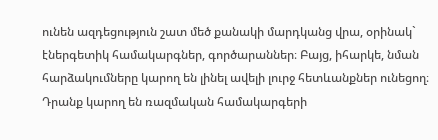ունեն ազդեցություն շատ մեծ քանակի մարդկանց վրա, օրինակ` էներգետիկ համակարգներ, գործարաններ։ Բայց, իհարկե, նման հարձակումները կարող են լինել ավելի լուրջ հետևանքներ ունեցող։ Դրանք կարող են ռազմական համակարգերի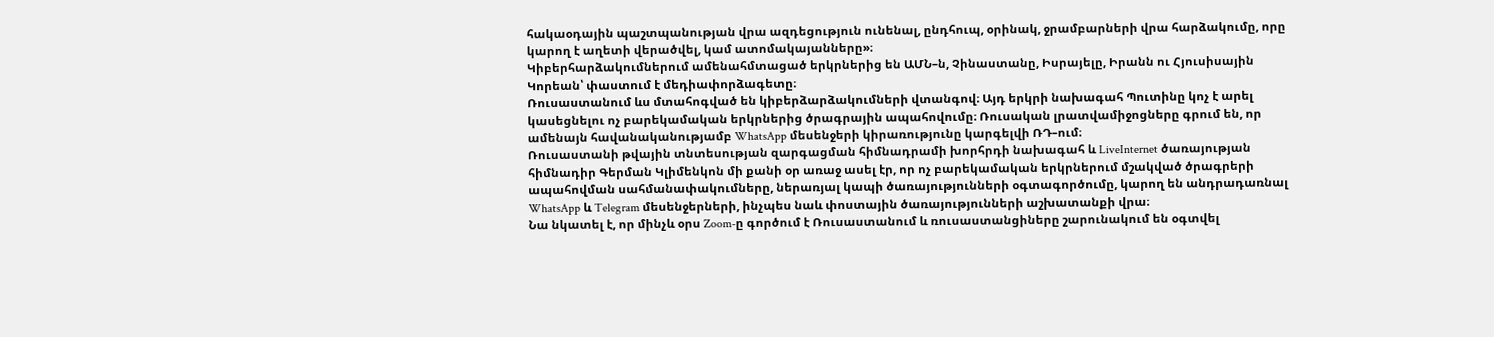հակաօդային պաշտպանության վրա ազդեցություն ունենալ, ընդհուպ, օրինակ, ջրամբարների վրա հարձակումը, որը կարող է աղետի վերածվել, կամ ատոմակայանները»։
Կիբերհարձակումներում ամենահմտացած երկրներից են ԱՄՆ–ն, Չինաստանը, Իսրայելը, Իրանն ու Հյուսիսային Կորեան՝ փաստում է մեդիափորձագետը։
Ռուսաստանում ևս մտահոգված են կիբերձարձակումների վտանգով։ Այդ երկրի նախագահ Պուտինը կոչ է արել կասեցնելու ոչ բարեկամական երկրներից ծրագրային ապահովումը։ Ռուսական լրատվամիջոցները գրում են, որ ամենայն հավանականությամբ WhatsApp մեսենջերի կիրառությունը կարգելվի ՌԴ–ում։
Ռուսաստանի թվային տնտեսության զարգացման հիմնադրամի խորհրդի նախագահ և LiveInternet ծառայության հիմնադիր Գերման Կլիմենկոն մի քանի օր առաջ ասել էր, որ ոչ բարեկամական երկրներում մշակված ծրագրերի ապահովման սահմանափակումները, ներառյալ կապի ծառայությունների օգտագործումը, կարող են անդրադառնալ WhatsApp և Telegram մեսենջերների, ինչպես նաև փոստային ծառայությունների աշխատանքի վրա։
Նա նկատել է, որ մինչև օրս Zoom-ը գործում է Ռուսաստանում և ռուսաստանցիները շարունակում են օգտվել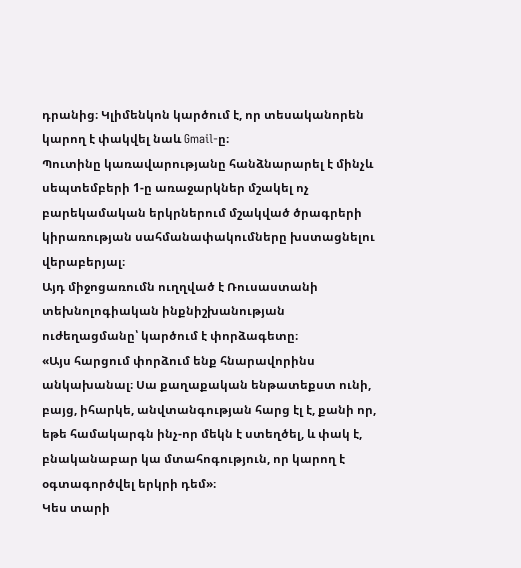դրանից։ Կլիմենկոն կարծում է, որ տեսականորեն կարող է փակվել նաև Gmail-ը։
Պուտինը կառավարությանը հանձնարարել է մինչև սեպտեմբերի 1-ը առաջարկներ մշակել ոչ բարեկամական երկրներում մշակված ծրագրերի կիրառության սահմանափակումները խստացնելու վերաբերյալ։
Այդ միջոցառումն ուղղված է Ռուսաստանի տեխնոլոգիական ինքնիշխանության ուժեղացմանը՝ կարծում է փորձագետը։
«Այս հարցում փորձում ենք հնարավորինս անկախանալ։ Սա քաղաքական ենթատեքստ ունի, բայց, իհարկե, անվտանգության հարց էլ է, քանի որ, եթե համակարգն ինչ-որ մեկն է ստեղծել, և փակ է, բնականաբար կա մտահոգություն, որ կարող է օգտագործվել երկրի դեմ»։
Կես տարի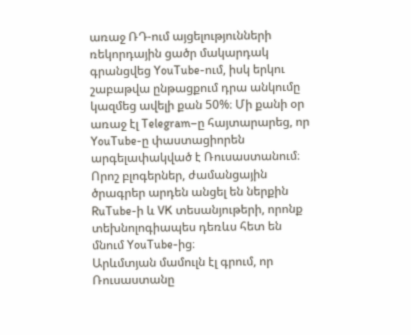առաջ ՌԴ-ում այցելությունների ռեկորդային ցածր մակարդակ գրանցվեց YouTube-ում, իսկ երկու շաբաթվա ընթացքում դրա անկումը կազմեց ավելի քան 50%։ Մի քանի օր առաջ էլ Telegram–ը հայտարարեց, որ YouTube-ը փաստացիորեն արգելափակված է Ռուսաստանում։ Որոշ բլոգերներ, ժամանցային ծրագրեր արդեն անցել են ներքին RuTube-ի և VK տեսանյութերի, որոնք տեխնոլոգիապես դեռևս հետ են մնում YouTube-ից։
Արևմտյան մամուլն էլ գրում, որ Ռուսաստանը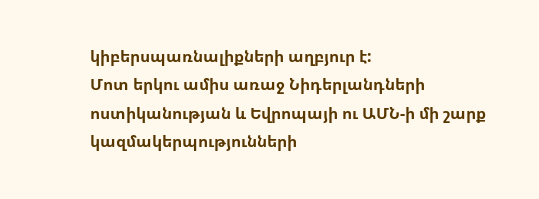կիբերսպառնալիքների աղբյուր է:
Մոտ երկու ամիս առաջ Նիդերլանդների ոստիկանության և Եվրոպայի ու ԱՄՆ-ի մի շարք կազմակերպությունների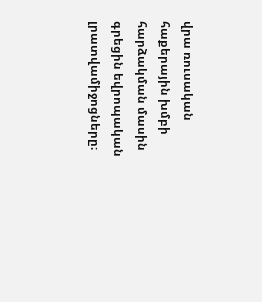վրա ռուսական հաքերային խմբի հարձակման մասին գրեցին եվրոպական լրատվամիջոցները։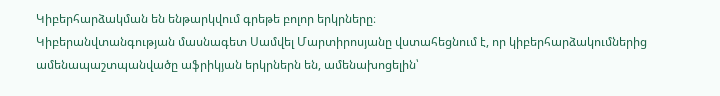Կիբերհարձակման են ենթարկվում գրեթե բոլոր երկրները։
Կիբերանվտանգության մասնագետ Սամվել Մարտիրոսյանը վստահեցնում է, որ կիբերհարձակումներից ամենապաշտպանվածը աֆրիկյան երկրներն են, ամենախոցելին՝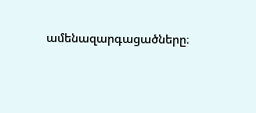ամենազարգացածները։